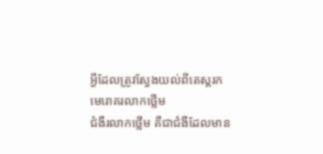អ្វីដែលត្រូវស្វែងយល់ពីតេស្តរកមេរោគរលាកថ្លើម
ជំងឺរលាកថ្លើម គឺជាជំងឺដែលមាន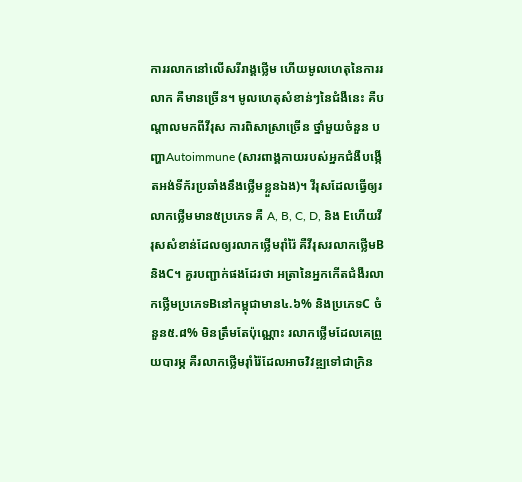ការរលាកនៅលើសរីរាង្គថ្លើម ហើយមូលហេតុនៃការរលាក គឺមានច្រើន។ មូលហេតុសំខាន់ៗនៃជំងឺនេះ គឺបណ្តាលមកពីវីរុស ការពិសាស្រាច្រើន ថ្នាំមួយចំនួន បញ្ហាAutoimmune (សារពាង្គកាយរបស់អ្នកជំងឺបង្កើតអង់ទីក័រប្រឆាំងនឹងថ្លើមខ្លួនឯង)។ វីរុសដែលធ្វើឲ្យរលាកថ្លើមមាន៥ប្រភេទ គឺ A, B, C, D, និង Eហើយវីរុសសំខាន់ដែលឲ្យរលាកថ្លើមរ៉ាំរ៉ៃ គឺវីរុសរលាកថ្លើមB និងC។ គួរបញ្ជាក់ផងដែរថា អត្រានៃអ្នកកើតជំងឺរលាកថ្លើមប្រភេទBនៅកម្ពុជាមាន៤.៦% និងប្រភេទC ចំនួន៥.៨% មិនត្រឹមតែប៉ុណ្ណោះ រលាកថ្លើមដែលគេព្រួយបារម្ភ គឺរលាកថ្លើមរ៉ាំរ៉ៃដែលអាចវិវឌ្ឍទៅជាក្រិន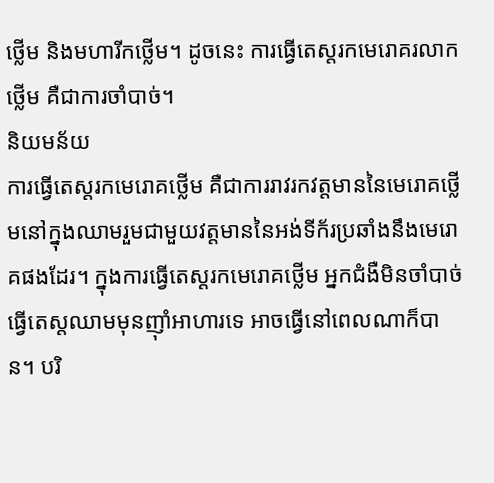ថ្លើម និងមហារីកថ្លើម។ ដូចនេះ ការធ្វើតេស្តរកមេរោគរលាកថ្លើម គឺជាការចាំបាច់។
និយមន័យ
ការធ្វើតេស្តរកមេរោគថ្លើម គឺជាការរាវរកវត្តមាននៃមេរោគថ្លើមនៅក្នុងឈាមរួមជាមួយវត្តមាននៃអង់ទីក័រប្រឆាំងនឹងមេរោគផងដែរ។ ក្នុងការធ្វើតេស្តរកមេរោគថ្លើម អ្នកជំងឺមិនចាំបាច់ធ្វើតេស្តឈាមមុនញ៉ាំអាហារទេ អាចធ្វើនៅពេលណាក៏បាន។ បរិ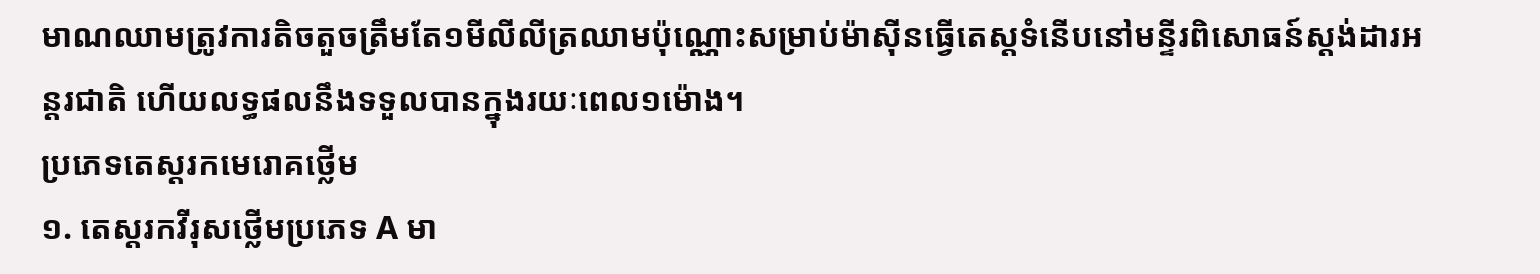មាណឈាមត្រូវការតិចតួចត្រឹមតែ១មីលីលីត្រឈាមប៉ុណ្ណោះសម្រាប់ម៉ាស៊ីនធ្វើតេស្តទំនើបនៅមន្ទីរពិសោធន៍ស្តង់ដារអន្តរជាតិ ហើយលទ្ធផលនឹងទទួលបានក្នុងរយៈពេល១ម៉ោង។
ប្រភេទតេស្តរកមេរោគថ្លើម
១. តេស្តរកវីរុសថ្លើមប្រភេទ A មា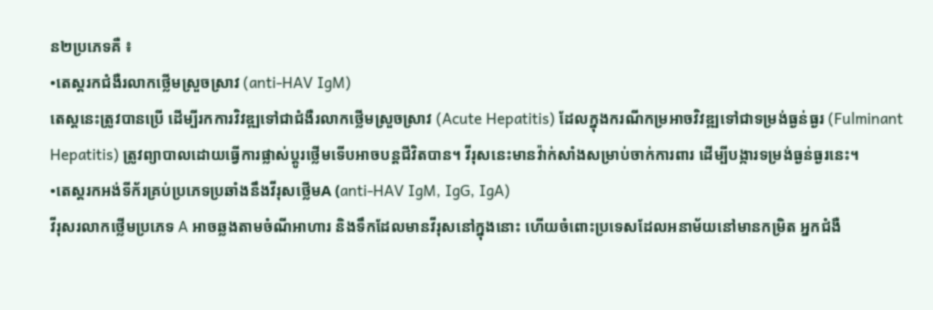ន២ប្រភេទគឺ ៖
•តេស្តរកជំងឺរលាកថ្លើមស្រួចស្រាវ (anti-HAV IgM)
តេស្តនេះត្រូវបានប្រើ ដើម្បីរកការវិវឌ្ឍទៅជាជំងឺរលាកថ្លើមស្រួចស្រាវ (Acute Hepatitis) ដែលក្នុងករណីកម្រអាចវិវឌ្ឍទៅជាទម្រង់ធ្ងន់ធ្ងរ (Fulminant Hepatitis) ត្រូវព្យាបាលដោយធ្វើការផ្លាស់ប្តូរថ្លើមទើបអាចបន្តជីវិតបាន។ វីរុសនេះមានវ៉ាក់សាំងសម្រាប់ចាក់ការពារ ដើម្បីបង្ការទម្រង់ធ្ងន់ធ្ងរនេះ។
•តេស្តរកអង់ទីក័រគ្រប់ប្រភេទប្រឆាំងនឹងវីរុសថ្លើមA (anti-HAV IgM, IgG, IgA)
វីរុសរលាកថ្លើមប្រភេទ A អាចឆ្លងតាមចំណីអាហារ និងទឹកដែលមានវីរុសនៅក្នុងនោះ ហើយចំពោះប្រទេសដែលអនាម័យនៅមានកម្រិត អ្នកជំងឺ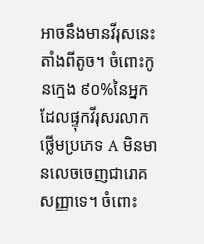អាចនឹងមានវីរុសនេះតាំងពីតូច។ ចំពោះកូនក្មេង ៩០%នៃអ្នកដែលផ្ទុកវីរុសរលាកថ្លើមប្រភេទ A មិនមានលេចចេញជារោគសញ្ញាទេ។ ចំពោះ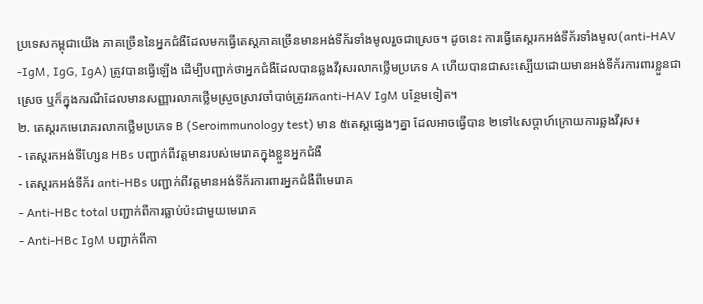ប្រទេសកម្ពុជាយើង ភាគច្រើននៃអ្នកជំងឺដែលមកធ្វើតេស្តភាគច្រើនមានអង់ទីក័រទាំងមូលរួចជាស្រេច។ ដូចនេះ ការធ្វើតេស្តរកអង់ទីក័រទាំងមូល(anti-HAV -IgM, IgG, IgA) ត្រូវបានធ្វើឡើង ដើម្បីបញ្ជាក់ថាអ្នកជំងឺដែលបានឆ្លងវីរុសរលាកថ្លើមប្រភេទ A ហើយបានជាសះស្បើយដោយមានអង់ទីក័រការពារខ្លួនជាស្រេច ឬក៏ក្នុងករណីដែលមានសញ្ញារលាកថ្លើមស្រួចស្រាវចាំបាច់ត្រូវរកanti-HAV IgM បន្ថែមទៀត។
២. តេស្តរកមេរោគរលាកថ្លើមប្រភេទ B (Seroimmunology test) មាន ៥តេស្តផ្សេងៗគ្នា ដែលអាចធ្វើបាន ២ទៅ៤សប្តាហ៍ក្រោយការឆ្លងវីរុស៖
- តេស្តរកអង់ទីហ្សែន HBs បញ្ជាក់ពីវត្តមានរបស់មេរោគក្នុងខ្លួនអ្នកជំងឺ
- តេស្តរកអង់ទីក័រ anti-HBs បញ្ជាក់ពីវត្តមានអង់ទីក័រការពារអ្នកជំងឺពីមេរោគ
- Anti-HBc total បញ្ជាក់ពីការធ្លាប់ប៉ះជាមួយមេរោគ
- Anti-HBc IgM បញ្ជាក់ពីកា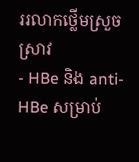ររលាកថ្លើមស្រួចស្រាវ
- HBe និង anti-HBe សម្រាប់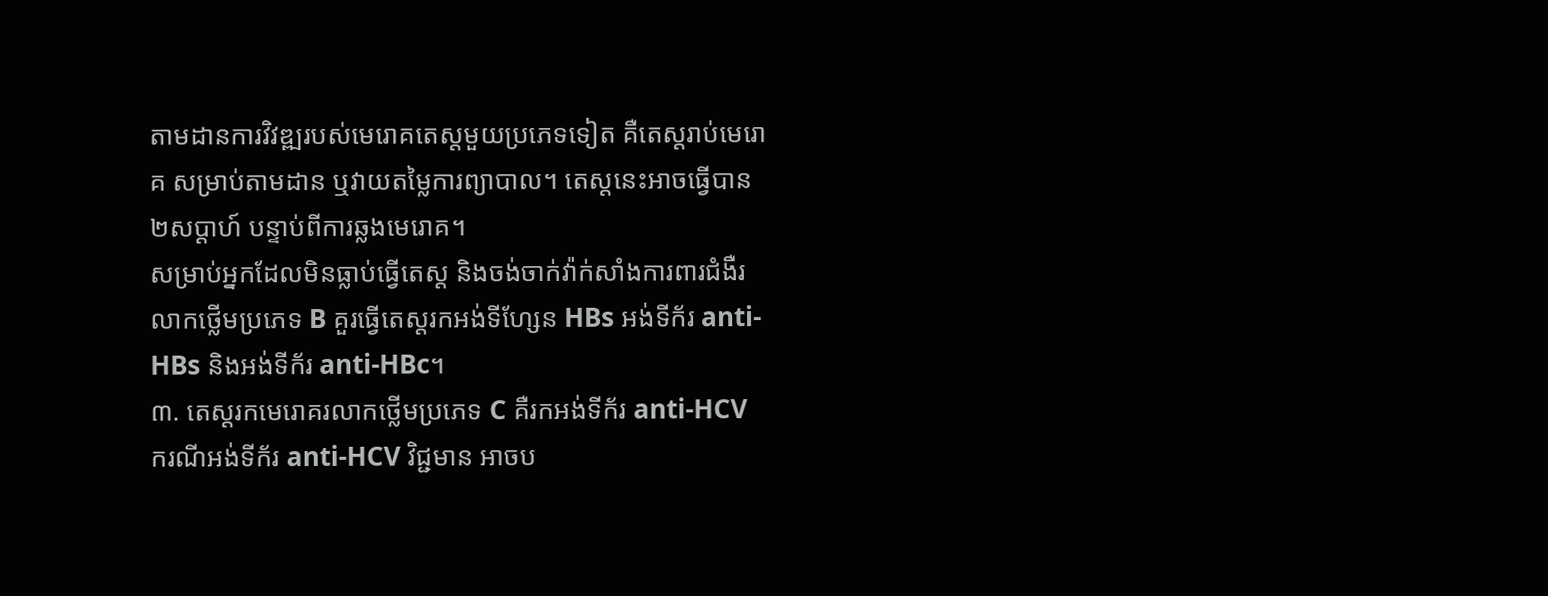តាមដានការវិវឌ្ឍរបស់មេរោគតេស្តមួយប្រភេទទៀត គឺតេស្តរាប់មេរោគ សម្រាប់តាមដាន ឬវាយតម្លៃការព្យាបាល។ តេស្តនេះអាចធ្វើបាន២សប្តាហ៍ បន្ទាប់ពីការឆ្លងមេរោគ។
សម្រាប់អ្នកដែលមិនធ្លាប់ធ្វើតេស្ត និងចង់ចាក់វ៉ាក់សាំងការពារជំងឺរលាកថ្លើមប្រភេទ B គួរធ្វើតេស្តរកអង់ទីហ្សែន HBs អង់ទីក័រ anti-HBs និងអង់ទីក័រ anti-HBc។
៣. តេស្តរកមេរោគរលាកថ្លើមប្រភេទ C គឺរកអង់ទីក័រ anti-HCV
ករណីអង់ទីក័រ anti-HCV វិជ្ជមាន អាចប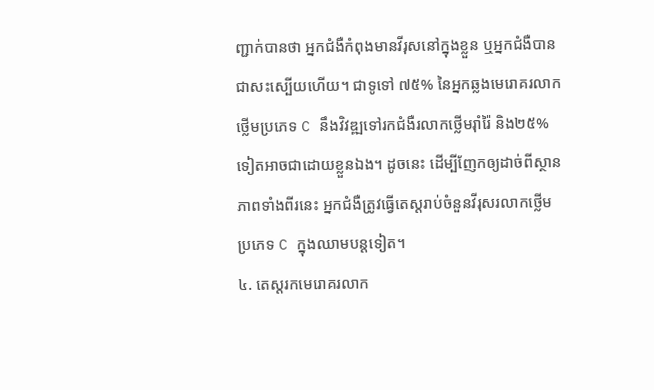ញ្ជាក់បានថា អ្នកជំងឺកំពុងមានវីរុសនៅក្នុងខ្លួន ឬអ្នកជំងឺបានជាសះស្បើយហើយ។ ជាទូទៅ ៧៥% នៃអ្នកឆ្លងមេរោគរលាកថ្លើមប្រភេទ C នឹងវិវឌ្ឍទៅរកជំងឺរលាកថ្លើមរ៉ាំរ៉ៃ និង២៥%ទៀតអាចជាដោយខ្លួនឯង។ ដូចនេះ ដើម្បីញែកឲ្យដាច់ពីស្ថានភាពទាំងពីរនេះ អ្នកជំងឺត្រូវធ្វើតេស្តរាប់ចំនួនវីរុសរលាកថ្លើមប្រភេទ C ក្នុងឈាមបន្តទៀត។
៤. តេស្តរកមេរោគរលាក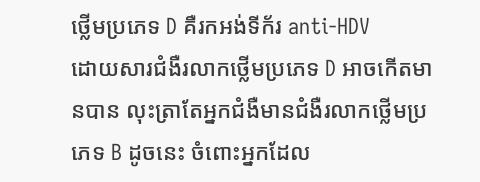ថ្លើមប្រភេទ D គឺរកអង់ទីក័រ anti-HDV
ដោយសារជំងឺរលាកថ្លើមប្រភេទ D អាចកើតមានបាន លុះត្រាតែអ្នកជំងឺមានជំងឺរលាកថ្លើមប្រភេទ B ដូចនេះ ចំពោះអ្នកដែល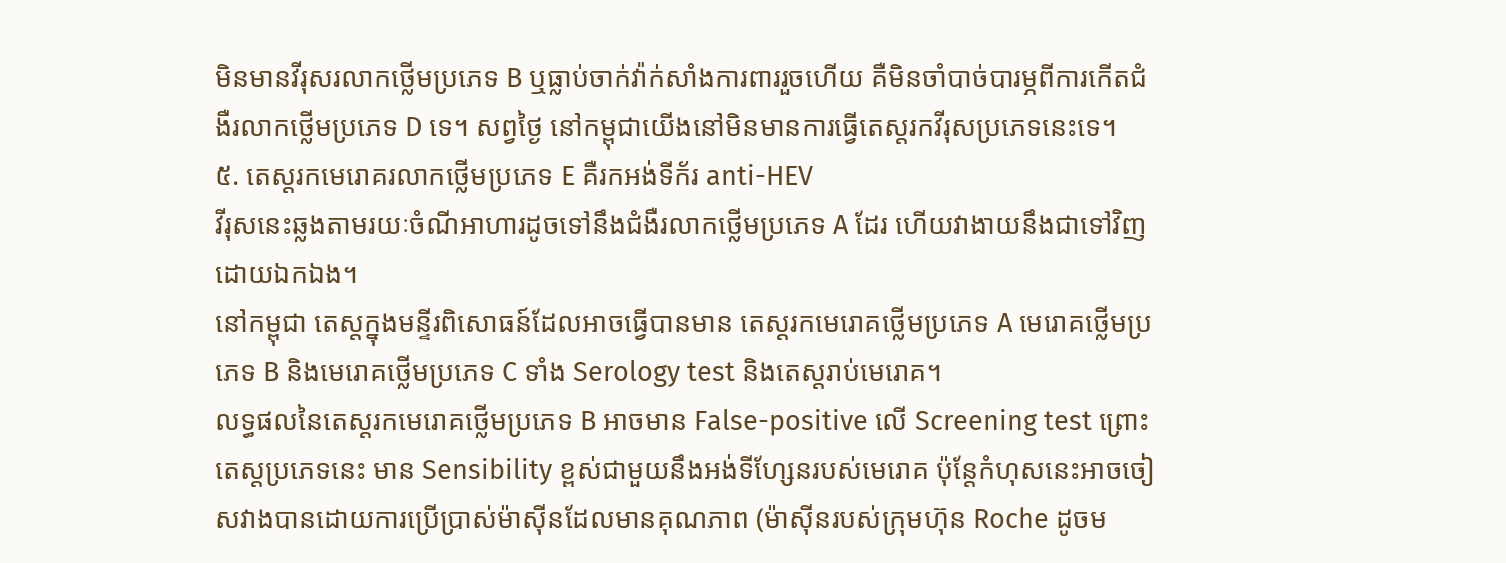មិនមានវីរុសរលាកថ្លើមប្រភេទ B ឬធ្លាប់ចាក់វ៉ាក់សាំងការពាររួចហើយ គឺមិនចាំបាច់បារម្ភពីការកើតជំងឺរលាកថ្លើមប្រភេទ D ទេ។ សព្វថ្ងៃ នៅកម្ពុជាយើងនៅមិនមានការធ្វើតេស្តរកវីរុសប្រភេទនេះទេ។
៥. តេស្តរកមេរោគរលាកថ្លើមប្រភេទ E គឺរកអង់ទីក័រ anti-HEV
វីរុសនេះឆ្លងតាមរយៈចំណីអាហារដូចទៅនឹងជំងឺរលាកថ្លើមប្រភេទ A ដែរ ហើយវាងាយនឹងជាទៅវិញដោយឯកឯង។
នៅកម្ពុជា តេស្តក្នុងមន្ទីរពិសោធន៍ដែលអាចធ្វើបានមាន តេស្តរកមេរោគថ្លើមប្រភេទ A មេរោគថ្លើមប្រភេទ B និងមេរោគថ្លើមប្រភេទ C ទាំង Serology test និងតេស្តរាប់មេរោគ។
លទ្ធផលនៃតេស្តរកមេរោគថ្លើមប្រភេទ B អាចមាន False-positive លើ Screening test ព្រោះតេស្តប្រភេទនេះ មាន Sensibility ខ្ពស់ជាមួយនឹងអង់ទីហ្សែនរបស់មេរោគ ប៉ុន្តែកំហុសនេះអាចចៀសវាងបានដោយការប្រើប្រាស់ម៉ាស៊ីនដែលមានគុណភាព (ម៉ាស៊ីនរបស់ក្រុមហ៊ុន Roche ដូចម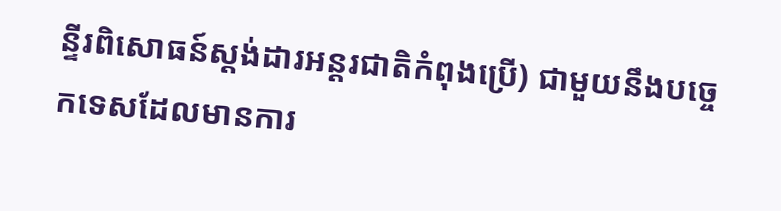ន្ទីរពិសោធន៍ស្តង់ដារអន្តរជាតិកំពុងប្រើ) ជាមួយនឹងបច្ចេកទេសដែលមានការ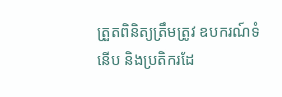ត្រួតពិនិត្យត្រឹមត្រូវ ឧបករណ៍ទំនើប និងប្រតិករដែ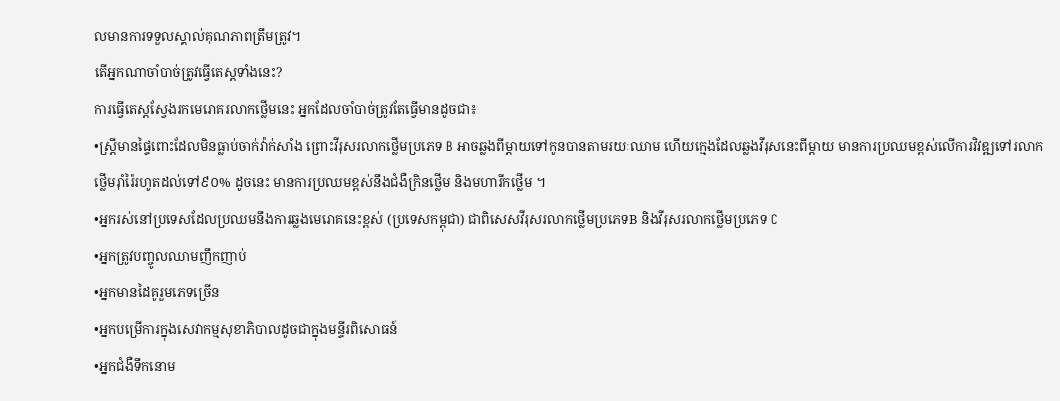លមានការទទួលស្គាល់គុណភាពត្រឹមត្រូវ។
តើអ្នកណាចាំបាច់ត្រូវធ្វើតេស្តទាំងនេះ?
ការធ្វើតេស្តស្វែងរកមេរោគរលាកថ្លើមនេះ អ្នកដែលចាំបាច់ត្រូវតែធ្វើមានដូចជា៖
•ស្រ្តីមានផ្ទៃពោះដែលមិនធ្លាប់ចាក់វ៉ាក់សាំង ព្រោះវីរុសរលាកថ្លើមប្រភេទ B អាចឆ្លងពីម្តាយទៅកូនបានតាមរយៈឈាម ហើយក្មេងដែលឆ្លងវីរុសនេះពីម្តាយ មានការប្រឈមខ្ពស់លើការវិវឌ្ឍទៅរលាកថ្លើមរ៉ាំរ៉ៃរហូតដល់ទៅ៩០% ដូចនេះ មានការប្រឈមខ្ពស់នឹងជំងឺក្រិនថ្លើម និងមហារីកថ្លើម ។
•អ្នករស់នៅប្រទេសដែលប្រឈមនឹងការឆ្លងមេរោគនេះខ្ពស់ (ប្រទេសកម្ពុជា) ជាពិសេសវីរុសរលាកថ្លើមប្រភេទB និងវីរុសរលាកថ្លើមប្រភេទ C
•អ្នកត្រូវបញ្ចូលឈាមញឹកញាប់
•អ្នកមានដៃគូរួមភេទច្រើន
•អ្នកបម្រើការក្នុងសេវាកម្មសុខាភិបាលដូចជាក្នុងមន្ទីរពិសោធន៍
•អ្នកជំងឺទឹកនោម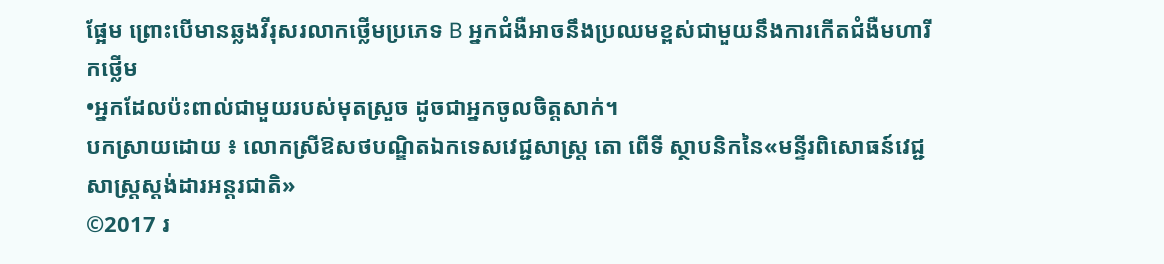ផ្អែម ព្រោះបើមានឆ្លងវីរុសរលាកថ្លើមប្រភេទ B អ្នកជំងឺអាចនឹងប្រឈមខ្ពស់ជាមួយនឹងការកើតជំងឺមហារីកថ្លើម
•អ្នកដែលប៉ះពាល់ជាមួយរបស់មុតស្រួច ដូចជាអ្នកចូលចិត្តសាក់។
បកស្រាយដោយ ៖ លោកស្រីឱសថបណ្ឌិតឯកទេសវេជ្ជសាស្រ្ត តោ ពើទី ស្ថាបនិកនៃ«មន្ទីរពិសោធន៍វេជ្ជសាស្រ្តស្តង់ដារអន្តរជាតិ»
©2017 រ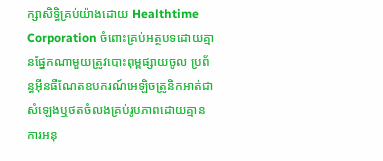ក្សាសិទ្ធិគ្រប់យ៉ាងដោយ Healthtime Corporation ចំពោះគ្រប់អត្ថបទដោយគ្មានផ្នែកណាមួយត្រូវបោះពុម្ពផ្សាយចូល ប្រព័ន្ធអ៊ីនធឺណែតឧបករណ៍អេឡិចត្រូនិកអាត់ជាសំឡេងឬថតចំលងគ្រប់រូបភាពដោយគ្មានការអនុ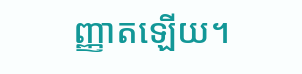ញ្ញាតឡើយ។